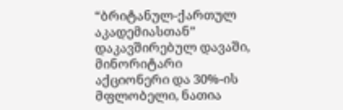“ბრიტანულ-ქართულ აკადემიასთან” დაკავშირებულ დავაში, მინორიტარი აქციონერი და 30%-ის მფლობელი, ნათია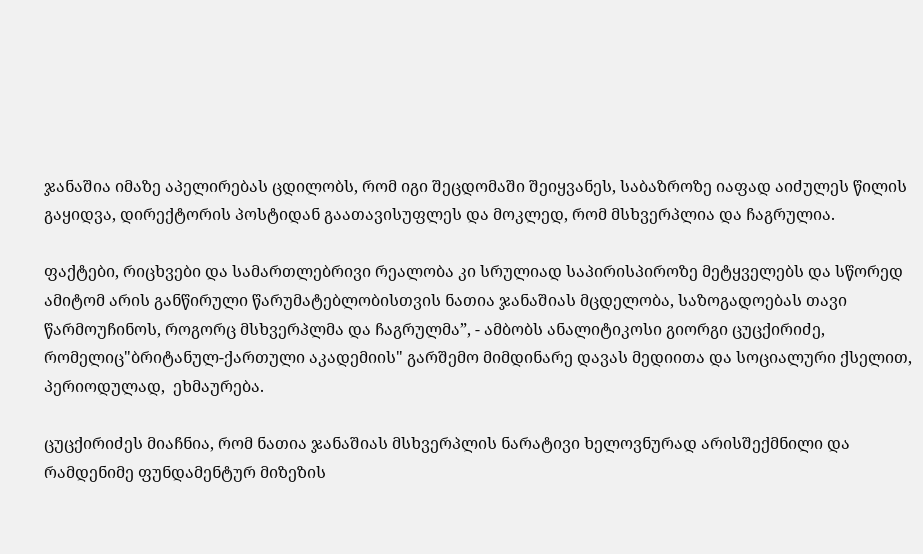ჯანაშია იმაზე აპელირებას ცდილობს, რომ იგი შეცდომაში შეიყვანეს, საბაზროზე იაფად აიძულეს წილის გაყიდვა, დირექტორის პოსტიდან გაათავისუფლეს და მოკლედ, რომ მსხვერპლია და ჩაგრულია.

ფაქტები, რიცხვები და სამართლებრივი რეალობა კი სრულიად საპირისპიროზე მეტყველებს და სწორედ ამიტომ არის განწირული წარუმატებლობისთვის ნათია ჯანაშიას მცდელობა, საზოგადოებას თავი წარმოუჩინოს, როგორც მსხვერპლმა და ჩაგრულმა”, - ამბობს ანალიტიკოსი გიორგი ცუცქირიძე, რომელიც"ბრიტანულ-ქართული აკადემიის" გარშემო მიმდინარე დავას მედიითა და სოციალური ქსელით, პერიოდულად,  ეხმაურება.

ცუცქირიძეს მიაჩნია, რომ ნათია ჯანაშიას მსხვერპლის ნარატივი ხელოვნურად არისშექმნილი და რამდენიმე ფუნდამენტურ მიზეზის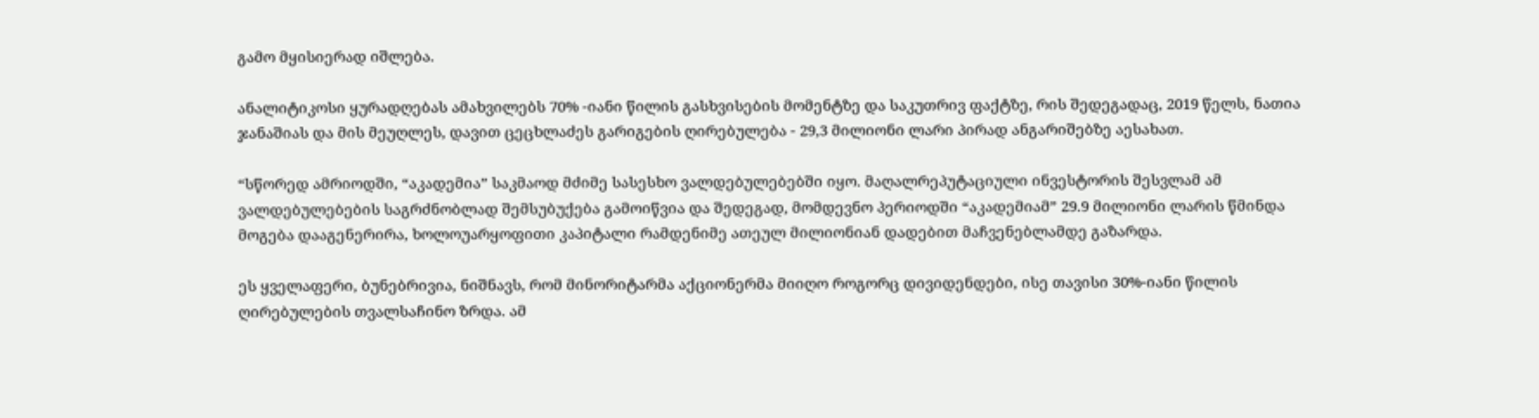გამო მყისიერად იშლება.

ანალიტიკოსი ყურადღებას ამახვილებს 70% -იანი წილის გასხვისების მომენტზე და საკუთრივ ფაქტზე, რის შედეგადაც, 2019 წელს, ნათია ჯანაშიას და მის მეუღლეს, დავით ცეცხლაძეს გარიგების ღირებულება - 29,3 მილიონი ლარი პირად ანგარიშებზე აესახათ.

“სწორედ ამრიოდში, “აკადემია” საკმაოდ მძიმე სასესხო ვალდებულებებში იყო. მაღალრეპუტაციული ინვესტორის შესვლამ ამ ვალდებულებების საგრძნობლად შემსუბუქება გამოიწვია და შედეგად, მომდევნო პერიოდში “აკადემიამ” 29.9 მილიონი ლარის წმინდა მოგება დააგენერირა, ხოლოუარყოფითი კაპიტალი რამდენიმე ათეულ მილიონიან დადებით მაჩვენებლამდე გაზარდა.

ეს ყველაფერი, ბუნებრივია, ნიშნავს, რომ მინორიტარმა აქციონერმა მიიღო როგორც დივიდენდები, ისე თავისი 30%-იანი წილის ღირებულების თვალსაჩინო ზრდა. ამ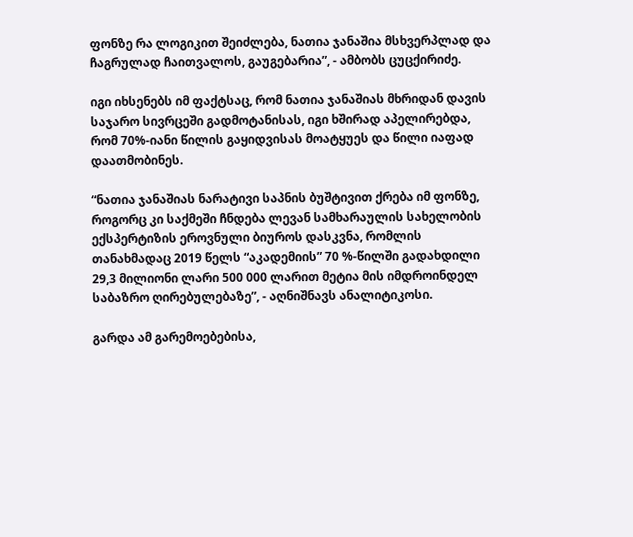ფონზე რა ლოგიკით შეიძლება, ნათია ჯანაშია მსხვერპლად და ჩაგრულად ჩაითვალოს, გაუგებარია”, - ამბობს ცუცქირიძე.

იგი იხსენებს იმ ფაქტსაც, რომ ნათია ჯანაშიას მხრიდან დავის საჯარო სივრცეში გადმოტანისას, იგი ხშირად აპელირებდა, რომ 70%-იანი წილის გაყიდვისას მოატყუეს და წილი იაფად დაათმობინეს.

“ნათია ჯანაშიას ნარატივი საპნის ბუშტივით ქრება იმ ფონზე, როგორც კი საქმეში ჩნდება ლევან სამხარაულის სახელობის ექსპერტიზის ეროვნული ბიუროს დასკვნა, რომლის თანახმადაც 2019 წელს “აკადემიის” 70 %-წილში გადახდილი 29,3 მილიონი ლარი 500 000 ლარით მეტია მის იმდროინდელ საბაზრო ღირებულებაზე”, - აღნიშნავს ანალიტიკოსი.

გარდა ამ გარემოებებისა,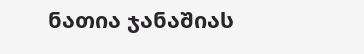ნათია ჯანაშიას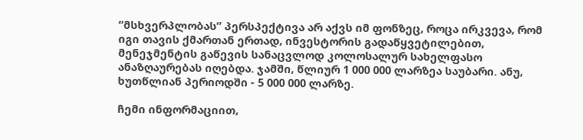“მსხვერპლობას” პერსპექტივა არ აქვს იმ ფონზეც, როცა ირკვევა, რომ იგი თავის ქმართან ერთად, ინვესტორის გადაწყვეტილებით, მენეჯმენტის გაწევის სანაცვლოდ კოლოსალურ სახელფასო ანაზღაურებას იღებდა. ჯამში, წლიურ 1 000 000 ლარზეა საუბარი. ანუ, ხუთწლიან პერიოდში - 5 000 000 ლარზე.

ჩემი ინფორმაციით,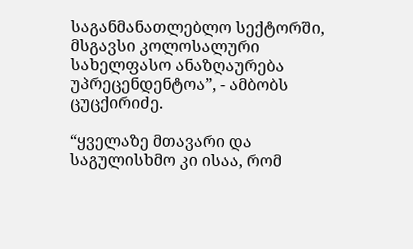საგანმანათლებლო სექტორში, მსგავსი კოლოსალური სახელფასო ანაზღაურება უპრეცენდენტოა”, - ამბობს ცუცქირიძე.

“ყველაზე მთავარი და საგულისხმო კი ისაა, რომ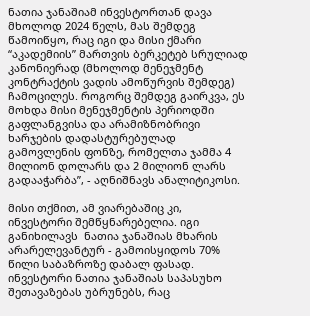ნათია ჯანაშიამ ინვესტორთან დავა მხოლოდ 2024 წელს, მას შემდეგ წამოიწყო, რაც იგი და მისი ქმარი “აკადემიის” მართვის ბერკეტებ სრულიად კანონიერად (მხოლოდ მენეჯმენტ კონტრაქტის ვადის ამოწურვის შემდეგ) ჩამოცილეს. როგორც შემდეგ გაირკვა, ეს მოხდა მისი მენეჯმენტის პერიოდში გაფლანგვისა და არამიზნობრივი ხარჯების დადასტურებულად გამოვლენის ფონზე, რომელთა ჯამმა 4 მილიონ დოლარს და 2 მილიონ ლარს გადააჭარბა”, - აღნიშნავს ანალიტიკოსი.

მისი თქმით, ამ ვიარებაშიც კი, ინვესტორი შემწყნარებელია. იგი განიხილავს  ნათია ჯანაშიას მხარის არარელევანტურ - გამოისყიდოს 70% წილი საბაზროზე დაბალ ფასად. ინვესტორი ნათია ჯანაშიას საპასუხო შეთავაზებას უბრუნებს, რაც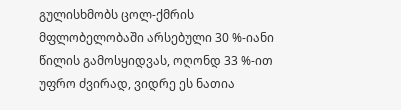გულისხმობს ცოლ-ქმრის მფლობელობაში არსებული 30 %-იანი წილის გამოსყიდვას, ოღონდ 33 %-ით უფრო ძვირად, ვიდრე ეს ნათია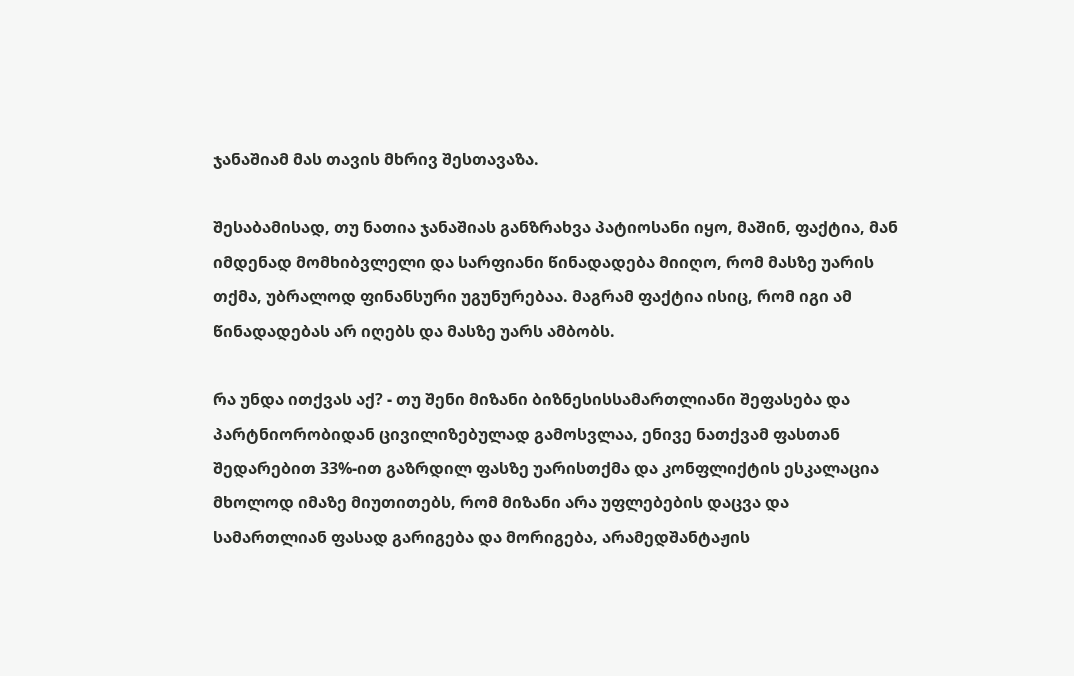ჯანაშიამ მას თავის მხრივ შესთავაზა.

შესაბამისად, თუ ნათია ჯანაშიას განზრახვა პატიოსანი იყო, მაშინ, ფაქტია, მან იმდენად მომხიბვლელი და სარფიანი წინადადება მიიღო, რომ მასზე უარის თქმა, უბრალოდ ფინანსური უგუნურებაა. მაგრამ ფაქტია ისიც, რომ იგი ამ წინადადებას არ იღებს და მასზე უარს ამბობს.

რა უნდა ითქვას აქ? - თუ შენი მიზანი ბიზნესისსამართლიანი შეფასება და პარტნიორობიდან ცივილიზებულად გამოსვლაა, ენივე ნათქვამ ფასთან შედარებით 33%-ით გაზრდილ ფასზე უარისთქმა და კონფლიქტის ესკალაცია მხოლოდ იმაზე მიუთითებს, რომ მიზანი არა უფლებების დაცვა და სამართლიან ფასად გარიგება და მორიგება, არამედშანტაჟის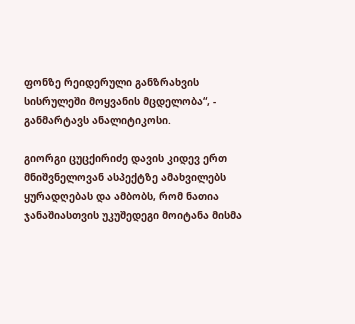ფონზე რეიდერული განზრახვის სისრულეში მოყვანის მცდელობა“, - განმარტავს ანალიტიკოსი.

გიორგი ცუცქირიძე დავის კიდევ ერთ მნიშვნელოვან ასპექტზე ამახვილებს ყურადღებას და ამბობს, რომ ნათია ჯანაშიასთვის უკუშედეგი მოიტანა მისმა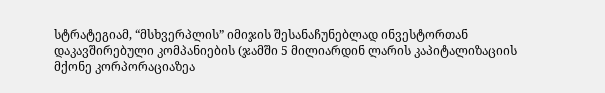სტრატეგიამ, “მსხვერპლის” იმიჯის შესანაჩუნებლად ინვესტორთან დაკავშირებული კომპანიების (ჯამში 5 მილიარდინ ლარის კაპიტალიზაციის მქონე კორპორაციაზეა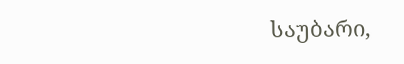საუბარი,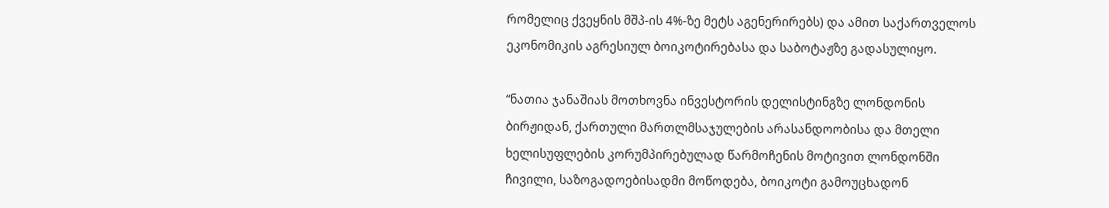რომელიც ქვეყნის მშპ-ის 4%-ზე მეტს აგენერირებს) და ამით საქართველოს ეკონომიკის აგრესიულ ბოიკოტირებასა და საბოტაჟზე გადასულიყო.

“ნათია ჯანაშიას მოთხოვნა ინვესტორის დელისტინგზე ლონდონის ბირჟიდან, ქართული მართლმსაჯულების არასანდოობისა და მთელი ხელისუფლების კორუმპირებულად წარმოჩენის მოტივით ლონდონში ჩივილი, საზოგადოებისადმი მოწოდება, ბოიკოტი გამოუცხადონ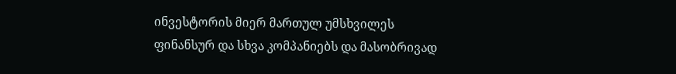ინვესტორის მიერ მართულ უმსხვილეს ფინანსურ და სხვა კომპანიებს და მასობრივად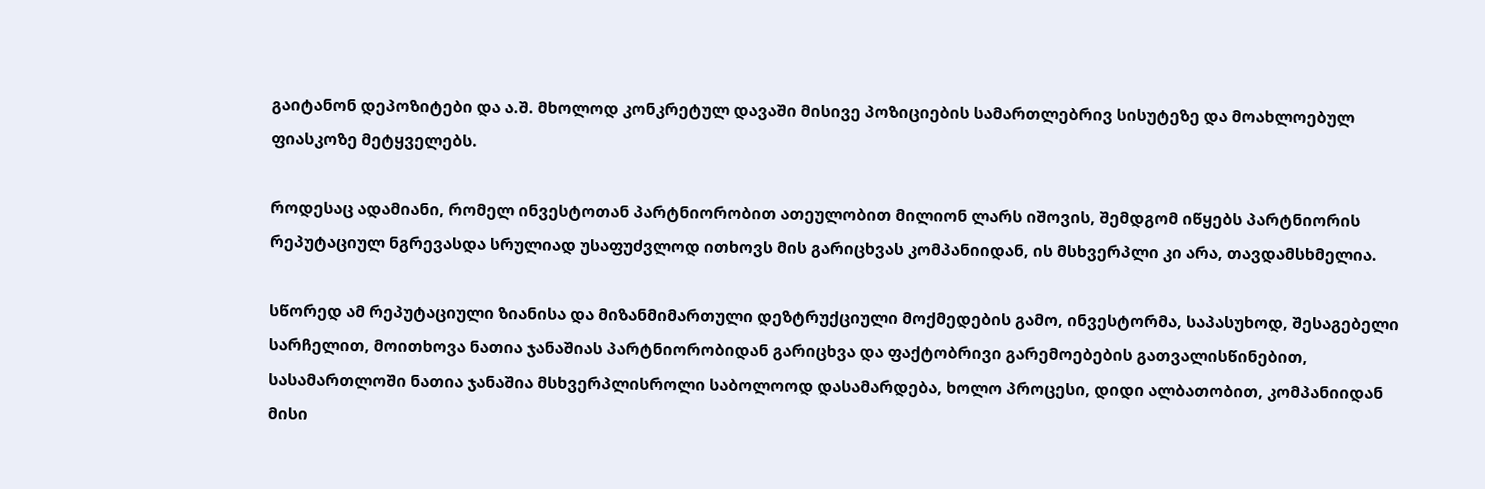გაიტანონ დეპოზიტები და ა.შ. მხოლოდ კონკრეტულ დავაში მისივე პოზიციების სამართლებრივ სისუტეზე და მოახლოებულ ფიასკოზე მეტყველებს.

როდესაც ადამიანი, რომელ ინვესტოთან პარტნიორობით ათეულობით მილიონ ლარს იშოვის, შემდგომ იწყებს პარტნიორის რეპუტაციულ ნგრევასდა სრულიად უსაფუძვლოდ ითხოვს მის გარიცხვას კომპანიიდან, ის მსხვერპლი კი არა, თავდამსხმელია.

სწორედ ამ რეპუტაციული ზიანისა და მიზანმიმართული დეზტრუქციული მოქმედების გამო, ინვესტორმა, საპასუხოდ, შესაგებელი სარჩელით, მოითხოვა ნათია ჯანაშიას პარტნიორობიდან გარიცხვა და ფაქტობრივი გარემოებების გათვალისწინებით, სასამართლოში ნათია ჯანაშია მსხვერპლისროლი საბოლოოდ დასამარდება, ხოლო პროცესი, დიდი ალბათობით, კომპანიიდან მისი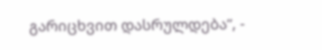გარიცხვით დასრულდება”, -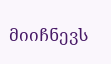მიიჩნევს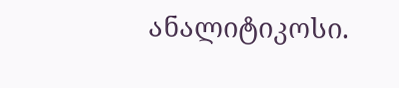ანალიტიკოსი.